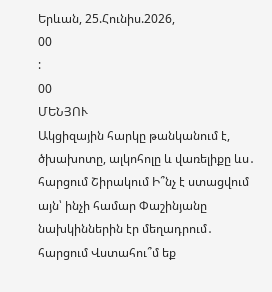Երևան, 25.Հունիս.2026,
00
:
00
ՄԵՆՅՈՒ
Ակցիզային հարկը թանկանում է, ծխախոտը, ալկոհոլը և վառելիքը ևս․ հարցում Շիրակում Ի՞նչ է ստացվում այն՝ ինչի համար Փաշինյանը նախկիններին էր մեղադրում․ հարցում Վստահու՞մ եք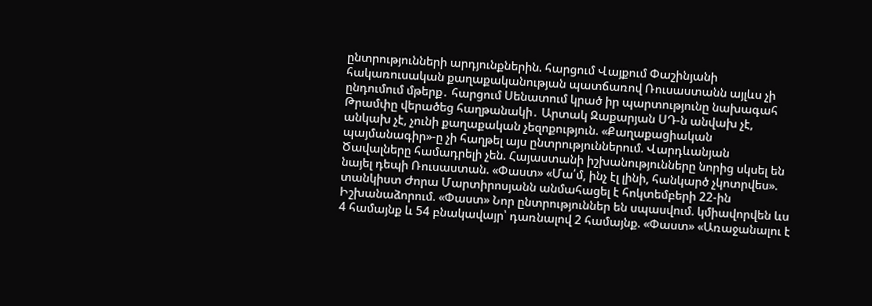ընտրությունների արդյունքներին. հարցում Վայքում Փաշինյանի հակառուսական քաղաքականության պատճառով Ռուսաստանն այլևս չի ընդումում մթերք․ հարցում Սենատում կրած իր պարտությունը նախագահ Թրամփը վերածեց հաղթանակի․ Արտակ Զաքարյան ՍԴ-ն անվախ չէ, անկախ չէ, չունի քաղաքական չեզոքություն. «Քաղաքացիական պայմանագիր»-ը չի հաղթել այս ընտրություններում. Վարդևանյան Ծավալները համադրելի չեն. Հայաստանի իշխանությունները նորից սկսել են նայել դեպի Ռուսաստան. «Փաստ» «Մա՛մ, ինչ էլ լինի, հանկարծ չկոտրվես». տանկիստ Ժորա Մարտիրոսյանն անմահացել է հոկտեմբերի 22-ին Իշխանաձորում. «Փաստ» Նոր ընտրություններ են սպասվում. կմիավորվեն ևս 4 համայնք և 54 բնակավայր՝ դառնալով 2 համայնք. «Փաստ» «Առաջանալու է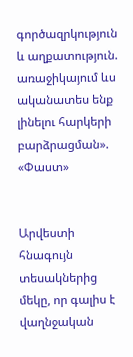գործազրկություն և աղքատություն. առաջիկայում ևս ականատես ենք լինելու հարկերի բարձրացման». «Փաստ»


Արվեստի հնագույն տեսակներից մեկը, որ գալիս է վաղնջական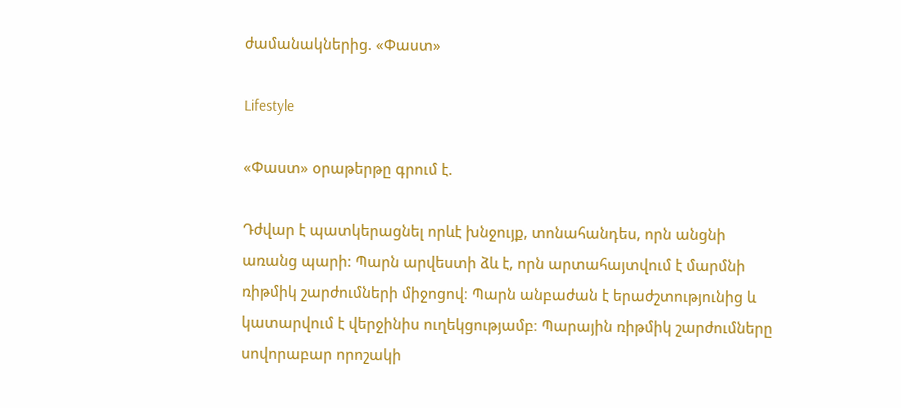ժամանակներից. «Փաստ»

Lifestyle

«Փաստ» օրաթերթը գրում է.

Դժվար է պատկերացնել որևէ խնջույք, տոնահանդես, որն անցնի առանց պարի: Պարն արվեստի ձև է, որն արտահայտվում է մարմնի ռիթմիկ շարժումների միջոցով։ Պարն անբաժան է երաժշտությունից և կատարվում է վերջինիս ուղեկցությամբ։ Պարային ռիթմիկ շարժումները սովորաբար որոշակի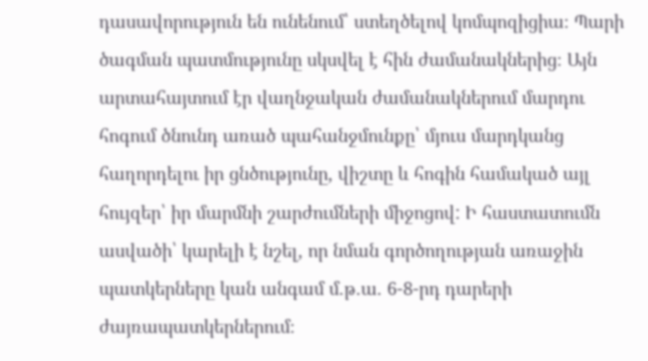դասավորություն են ունենում՝ ստեղծելով կոմպոզիցիա։ Պարի ծագման պատմությունը սկսվել է հին ժամանակներից։ Այն արտահայտում էր վաղնջական ժամանակներում մարդու հոգում ծնունդ առած պահանջմունքը՝ մյուս մարդկանց հաղորդելու իր ցնծությունը, վիշտը և հոգին համակած այլ հույզեր՝ իր մարմնի շարժումների միջոցով: Ի հաստատումն ասվածի՝ կարելի է նշել, որ նման գործողության առաջին պատկերները կան անգամ մ.թ.ա. 6-8-րդ դարերի ժայռապատկերներում։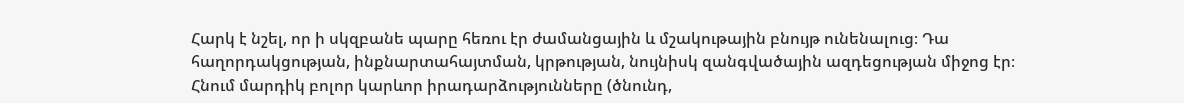Հարկ է նշել, որ ի սկզբանե պարը հեռու էր ժամանցային և մշակութային բնույթ ունենալուց։ Դա հաղորդակցության, ինքնարտահայտման, կրթության, նույնիսկ զանգվածային ազդեցության միջոց էր։ Հնում մարդիկ բոլոր կարևոր իրադարձությունները (ծնունդ,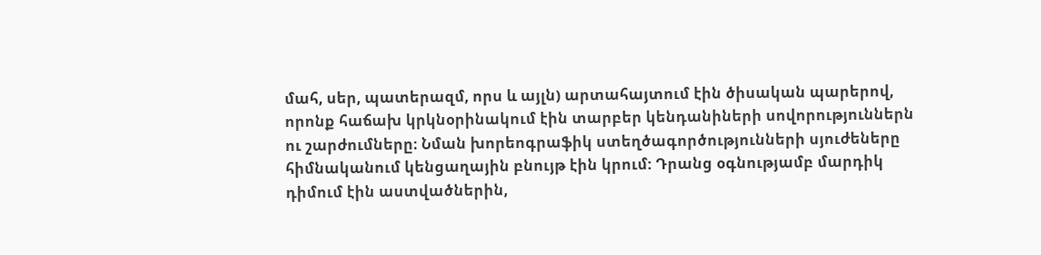մահ, սեր, պատերազմ, որս և այլն) արտահայտում էին ծիսական պարերով, որոնք հաճախ կրկնօրինակում էին տարբեր կենդանիների սովորություններն ու շարժումները։ Նման խորեոգրաֆիկ ստեղծագործությունների սյուժեները հիմնականում կենցաղային բնույթ էին կրում: Դրանց օգնությամբ մարդիկ դիմում էին աստվածներին,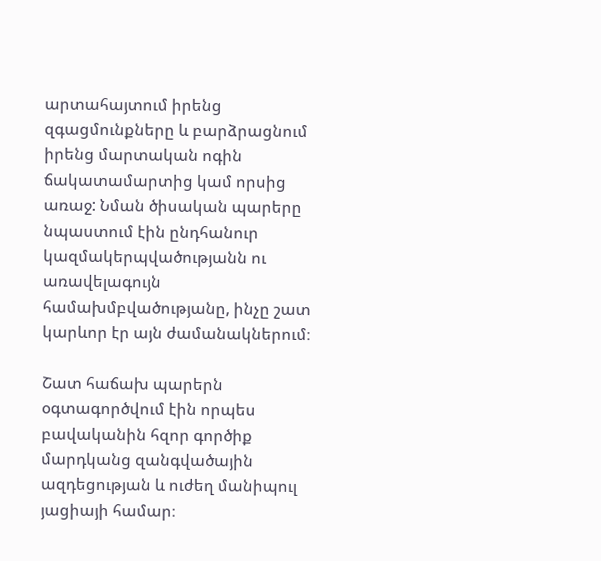արտահայտում իրենց զգացմունքները և բարձրացնում իրենց մարտական ոգին ճակատամարտից կամ որսից առաջ: Նման ծիսական պարերը նպաստում էին ընդհանուր կազմակերպվածությանն ու առավելագույն համախմբվածությանը, ինչը շատ կարևոր էր այն ժամանակներում։

Շատ հաճախ պարերն օգտագործվում էին որպես բավականին հզոր գործիք մարդկանց զանգվածային ազդեցության և ուժեղ մանիպուլ յացիայի համար։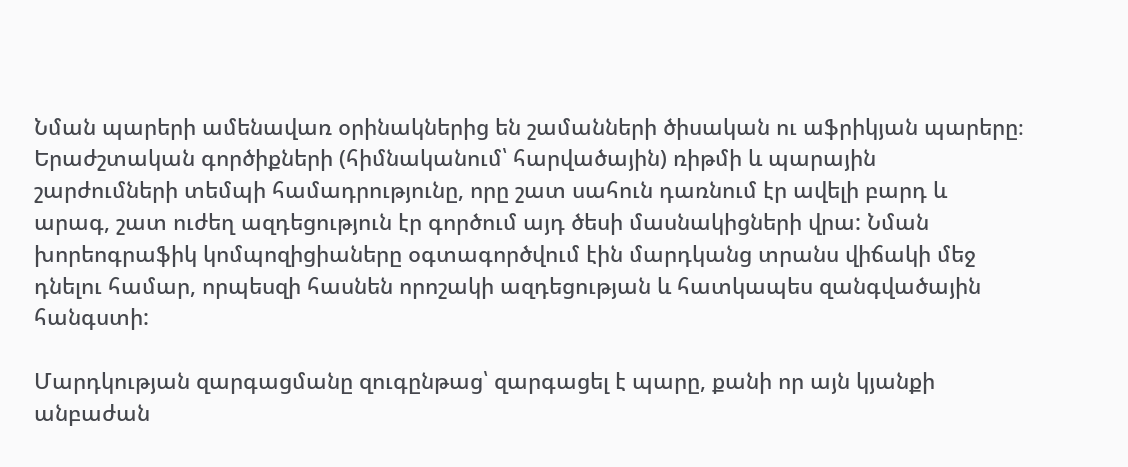Նման պարերի ամենավառ օրինակներից են շամանների ծիսական ու աֆրիկյան պարերը։ Երաժշտական գործիքների (հիմնականում՝ հարվածային) ռիթմի և պարային շարժումների տեմպի համադրությունը, որը շատ սահուն դառնում էր ավելի բարդ և արագ, շատ ուժեղ ազդեցություն էր գործում այդ ծեսի մասնակիցների վրա: Նման խորեոգրաֆիկ կոմպոզիցիաները օգտագործվում էին մարդկանց տրանս վիճակի մեջ դնելու համար, որպեսզի հասնեն որոշակի ազդեցության և հատկապես զանգվածային հանգստի:

Մարդկության զարգացմանը զուգընթաց՝ զարգացել է պարը, քանի որ այն կյանքի անբաժան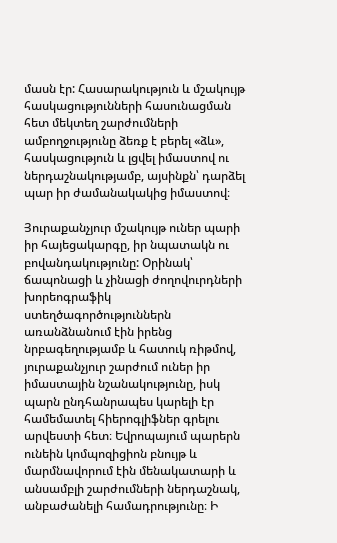մասն էր: Հասարակություն և մշակույթ հասկացությունների հասունացման հետ մեկտեղ շարժումների ամբողջությունը ձեռք է բերել «ձև», հասկացություն և լցվել իմաստով ու ներդաշնակությամբ, այսինքն՝ դարձել պար իր ժամանակակից իմաստով։

Յուրաքանչյուր մշակույթ ուներ պարի իր հայեցակարգը, իր նպատակն ու բովանդակությունը: Օրինակ՝ ճապոնացի և չինացի ժողովուրդների խորեոգրաֆիկ ստեղծագործություններն առանձնանում էին իրենց նրբագեղությամբ և հատուկ ռիթմով, յուրաքանչյուր շարժում ուներ իր իմաստային նշանակությունը, իսկ պարն ընդհանրապես կարելի էր համեմատել հիերոգլիֆներ գրելու արվեստի հետ։ Եվրոպայում պարերն ունեին կոմպոզիցիոն բնույթ և մարմնավորում էին մենակատարի և անսամբլի շարժումների ներդաշնակ, անբաժանելի համադրությունը։ Ի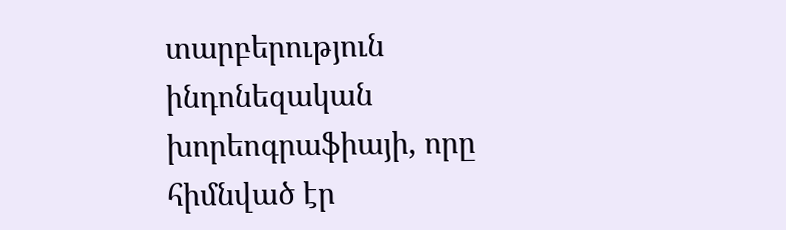տարբերություն ինդոնեզական խորեոգրաֆիայի, որը հիմնված էր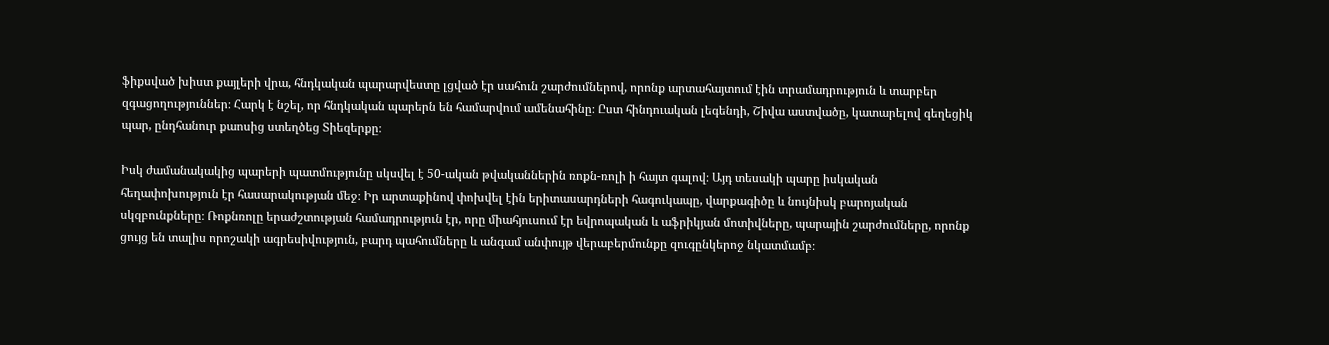ֆիքսված խիստ քայլերի վրա, հնդկական պարարվեստը լցված էր սահուն շարժումներով, որոնք արտահայտում էին տրամադրություն և տարբեր զգացողություններ։ Հարկ է նշել, որ հնդկական պարերն են համարվում ամենահինը։ Ըստ հինդուական լեգենդի, Շիվա աստվածը, կատարելով գեղեցիկ պար, ընդհանուր քաոսից ստեղծեց Տիեզերքը։

Իսկ ժամանակակից պարերի պատմությունը սկսվել է 50-ական թվականներին ռոքն-ռոլի ի հայտ գալով։ Այդ տեսակի պարը իսկական հեղափոխություն էր հասարակության մեջ։ Իր արտաքինով փոխվել էին երիտասարդների հագուկապը, վարքագիծը և նույնիսկ բարոյական սկզբունքները։ Ռոքնռոլը երաժշտության համադրություն էր, որը միահյուսում էր եվրոպական և աֆրիկյան մոտիվները, պարային շարժումները, որոնք ցույց են տալիս որոշակի ագրեսիվություն, բարդ պահումները և անգամ անփույթ վերաբերմունքը զուգընկերոջ նկատմամբ։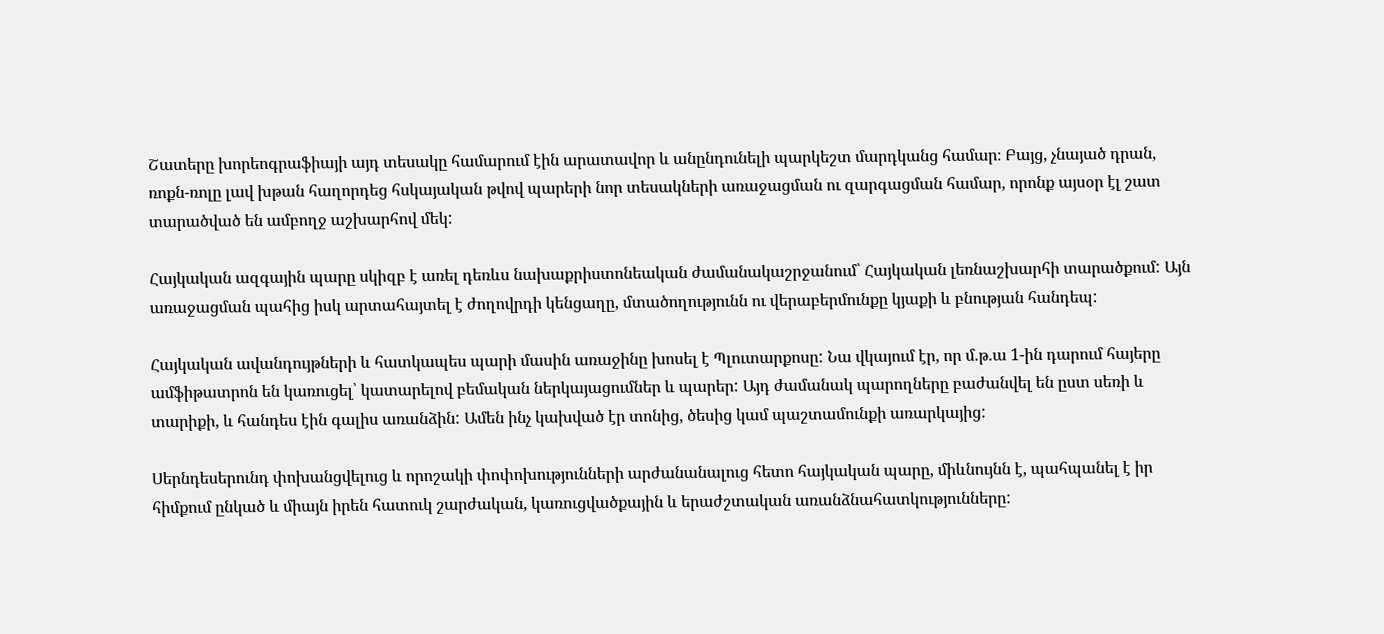Շատերը խորեոգրաֆիայի այդ տեսակը համարում էին արատավոր և անընդունելի պարկեշտ մարդկանց համար։ Բայց, չնայած դրան, ռոքն-ռոլը լավ խթան հաղորդեց հսկայական թվով պարերի նոր տեսակների առաջացման ու զարգացման համար, որոնք այսօր էլ շատ տարածված են ամբողջ աշխարհով մեկ:

Հայկական ազգային պարը սկիզբ է առել դեռևս նախաքրիստոնեական ժամանակաշրջանում՝ Հայկական լեռնաշխարհի տարածքում: Այն առաջացման պահից իսկ արտահայտել է ժողովրդի կենցաղը, մտածողությունն ու վերաբերմունքը կյաքի և բնության հանդեպ:

Հայկական ավանդույթների և հատկապես պարի մասին առաջինը խոսել է Պլուտարքոսը: Նա վկայում էր, որ մ.թ.ա 1-ին դարում հայերը ամֆիթատրոն են կառուցել՝ կատարելով բեմական ներկայացումներ և պարեր: Այդ ժամանակ պարողները բաժանվել են ըստ սեռի և տարիքի, և հանդես էին գալիս առանձին: Ամեն ինչ կախված էր տոնից, ծեսից կամ պաշտամունքի առարկայից:

Սերնդեսերունդ փոխանցվելուց և որոշակի փոփոխությունների արժանանալուց հետո հայկական պարը, միևնույնն է, պահպանել է իր հիմքում ընկած և միայն իրեն հատուկ շարժական, կառուցվածքային և երաժշտական առանձնահատկությունները: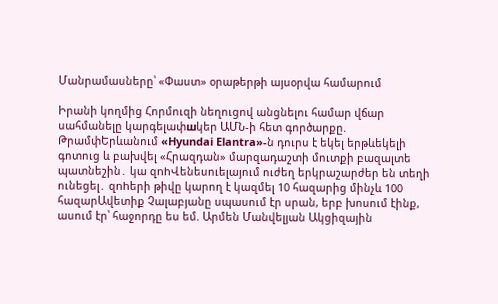Մանրամասները՝ «Փաստ» օրաթերթի այսօրվա համարում

Իրանի կողմից Հորմուզի նեղուցով անցնելու համար վճար սահմանելը կարգելափшկեր ԱՄՆ-ի հետ գործարքը. ԹրամփԵրևանում «Hyundai Elantra»-ն դուրս է եկել երթևեկելի գոտուց և բախվել «Հրազդան» մարզադաշտի մուտքի բազալտե պատնեշին․ կա զnhՎենեսուելայում ուժեղ երկրաշարժեր են տեղի ունեցել․ զnhերի թիվը կարող է կազմել 10 հազարից մինչև 100 հազարԱվետիք Չալաբյանը սպասում էր սրան, երբ խոսում էինք, ասում էր՝ հաջորդը ես եմ. Արմեն Մանվելյան Ակցիզային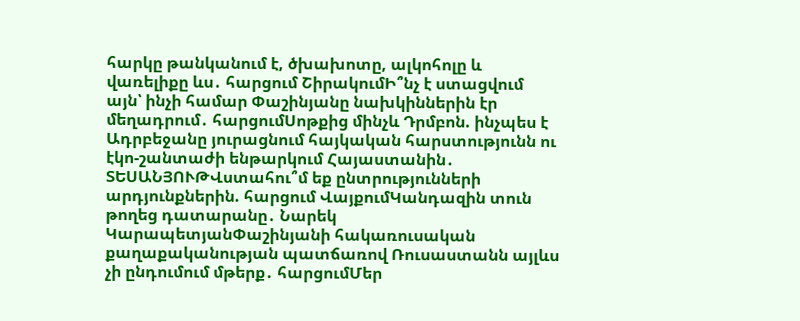հարկը թանկանում է, ծխախոտը, ալկոհոլը և վառելիքը ևս․ հարցում ՇիրակումԻ՞նչ է ստացվում այն՝ ինչի համար Փաշինյանը նախկիններին էր մեղադրում․ հարցումՍոթքից մինչև Դրմբոն. ինչպես է Ադրբեջանը յուրացնում հայկական հարստությունն ու էկո-շանտաժի ենթարկում Հայաստանին․ ՏԵՍԱՆՅՈՒԹՎստահու՞մ եք ընտրությունների արդյունքներին. հարցում ՎայքումԿանդազին տուն թողեց դատարանը․ Նարեկ ԿարապետյանՓաշինյանի հակառուսական քաղաքականության պատճառով Ռուսաստանն այլևս չի ընդումում մթերք․ հարցումՄեր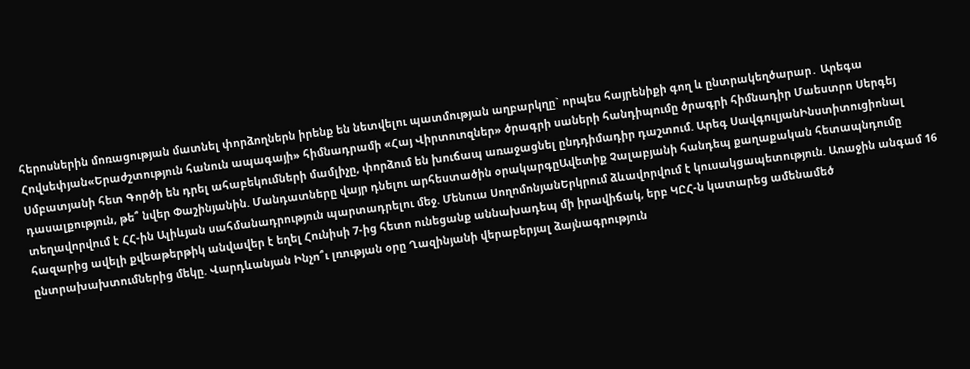հերոսներին մոռացության մատնել փորձողներն իրենք են նետվելու պատմության աղբարկղը` որպես հայրենիքի գող և ընտրակեղծարար․ Արեգա Հովսեփյան«Երաժշտություն հանուն ապագայի» հիմնադրամի «Հայ Վիրտուոզներ» ծրագրի սաների հանդիպումը ծրագրի հիմնադիր Մաեստրո Սերգեյ Սմբատյանի հետ Գործի են դրել ահաբեկումների մամլիչը, փորձում են խուճապ առաջացնել ընդդիմադիր դաշտում. Արեգ ՍավգուլյանԻնստիտուցիոնալ դասալքություն, թե՞ նվեր Փաշինյանին. Մանդատները վայր դնելու արհեստածին օրակարգըԱվետիք Չալաբյանի հանդեպ քաղաքական հետապնդումը տեղավորվում է ՀՀ-ին Ալիևյան սահմանադրություն պարտադրելու մեջ. Մենուա ՍողոմոնյանԵրկրում ձևավորվում է կուսակցապետություն. Առաջին անգամ 16 հազարից ավելի քվեաթերթիկ անվավեր է եղել Հունիսի 7-ից հետո ունեցանք աննախադեպ մի իրավիճակ, երբ ԿԸՀ-ն կատարեց ամենամեծ ընտրախախտումներից մեկը. Վարդևանյան Ինչո՞ւ լռության օրը Ղազինյանի վերաբերյալ ձայնագրություն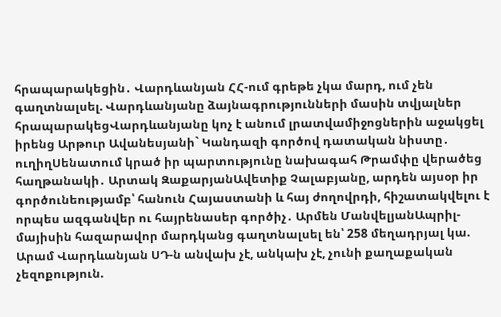հրապարակեցին․ Վարդևանյան ՀՀ-ում գրեթե չկա մարդ, ում չեն գաղտնալսել. Վարդևանյանը ձայնագրությունների մասին տվյալներ հրապարակեցՎարդևանյանը կոչ է անում լրատվամիջոցներին աջակցել իրենց Արթուր Ավանեսյանի` Կանդազի գործով դատական նիստը․ ուղիղՍենատում կրած իր պարտությունը նախագահ Թրամփը վերածեց հաղթանակի․ Արտակ ԶաքարյանԱվետիք Չալաբյանը, արդեն այսօր իր գործունեությամբ՝ հանուն Հայաստանի և հայ ժողովրդի, հիշատակվելու է որպես ազգանվեր ու հայրենասեր գործիչ․ Արմեն ՄանվելյանԱպրիլ-մայիսին հազարավոր մարդկանց գաղտնալսել են՝ 258 մեղադրյալ կա. Արամ Վարդևանյան ՍԴ-ն անվախ չէ, անկախ չէ, չունի քաղաքական չեզոքություն.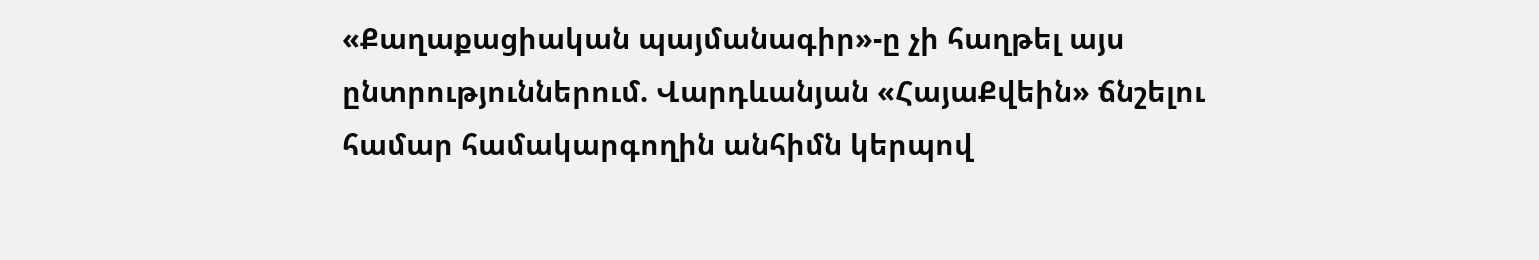«Քաղաքացիական պայմանագիր»-ը չի հաղթել այս ընտրություններում. Վարդևանյան «ՀայաՔվեին» ճնշելու համար համակարգողին անհիմն կերպով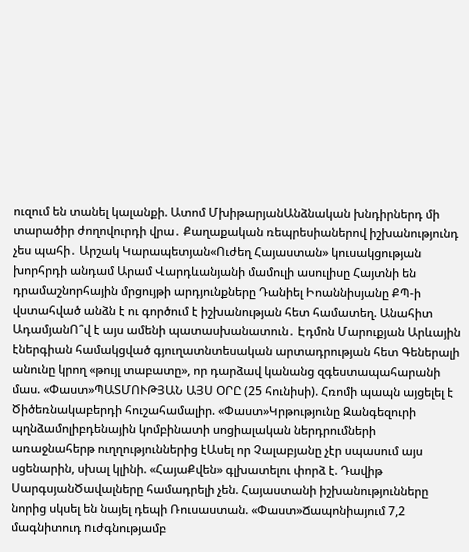ուզում են տանել կալանքի. Ատոմ ՄխիթարյանԱնձնական խնդիրներդ մի տարածիր ժողովուրդի վրա․ Քաղաքական ռեպրեսիաներով իշխանությունդ չես պահի․ Արշակ Կարապետյան«Ուժեղ Հայաստան» կուսակցության խորհրդի անդամ Արամ Վարդևանյանի մամուլի ասուլիսը Հայտնի են դրամաշնորհային մրցույթի արդյունքները Դանիել Իոաննիսյանը ՔՊ-ի վստահված անձն է ու գործում է իշխանության հետ համատեղ. Անահիտ ԱդամյանՈ՞վ է այս ամենի պատասխանատուն․ Էդմոն Մարուքյան Արևային էներգիան համակցված գյուղատնտեսական արտադրության հետ Գեներալի անունը կրող «թույլ տաբատը», որ դարձավ կանանց զգեստապահարանի մաս. «Փաստ»ՊԱՏՄՈՒԹՅԱՆ ԱՅՍ ՕՐԸ (25 հունիսի). Հռոմի պապն այցելել է Ծիծեռնակաբերդի հուշահամալիր. «Փաստ»Կրթությունը Զանգեզուրի պղնձամոլիբդենային կոմբինատի սոցիալական ներդրումների առաջնահերթ ուղղություններից էԱսել որ Չալաբյանը չէր սպասում այս սցենարին, սխալ կլինի. «ՀայաՔվեն» գլխատելու փորձ է. Դավիթ ՍարգսյանԾավալները համադրելի չեն. Հայաստանի իշխանությունները նորից սկսել են նայել դեպի Ռուսաստան. «Փաստ»Ճապոնիայում 7,2 մագնիտուդ nւժգնությամբ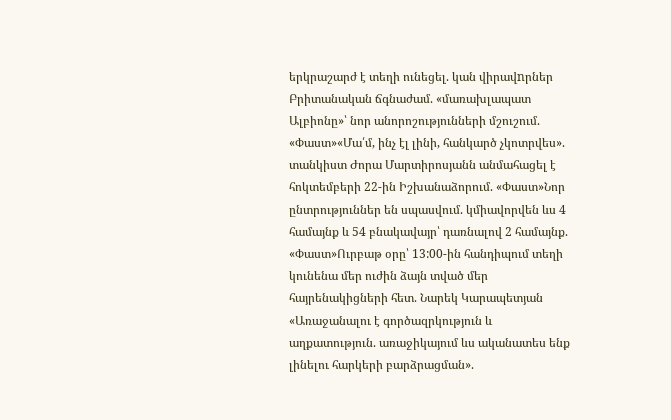երկրաշարժ է տեղի ունեցել. կան վիրավnրներ Բրիտանական ճգնաժամ. «մառախլապատ Ալբիոնը»՝ նոր անորոշությունների մշուշում. «Փաստ»«Մա՛մ, ինչ էլ լինի, հանկարծ չկոտրվես». տանկիստ Ժորա Մարտիրոսյանն անմահացել է հոկտեմբերի 22-ին Իշխանաձորում. «Փաստ»Նոր ընտրություններ են սպասվում. կմիավորվեն ևս 4 համայնք և 54 բնակավայր՝ դառնալով 2 համայնք. «Փաստ»Ուրբաթ օրը՝ 13:00-ին հանդիպում տեղի կունենա մեր ուժին ձայն տված մեր հայրենակիցների հետ. Նարեկ Կարապետյան «Առաջանալու է գործազրկություն և աղքատություն. առաջիկայում ևս ականատես ենք լինելու հարկերի բարձրացման».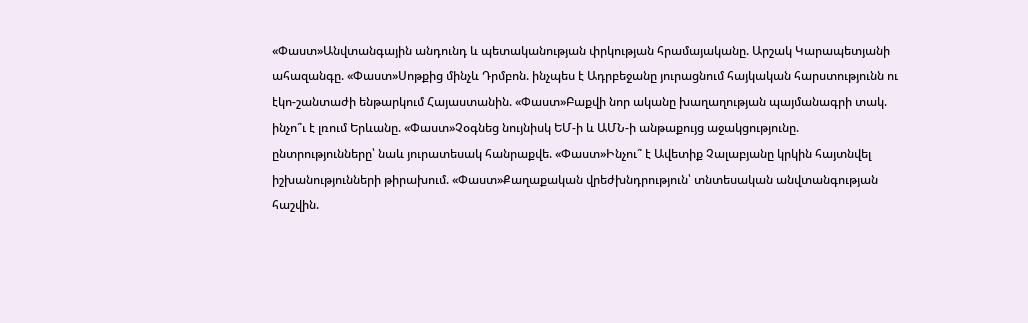«Փաստ»Անվտանգային անդունդ և պետականության փրկության հրամայականը. Արշակ Կարապետյանի ահազանգը. «Փաստ»Սոթքից մինչև Դրմբոն. ինչպես է Ադրբեջանը յուրացնում հայկական հարստությունն ու էկո-շանտաժի ենթարկում Հայաստանին. «Փաստ»Բաքվի նոր ականը խաղաղության պայմանագրի տակ. ինչո՞ւ է լռում Երևանը. «Փաստ»Չօգնեց նույնիսկ ԵՄ-ի և ԱՄՆ-ի անթաքույց աջակցությունը. ընտրությունները՝ նաև յուրատեսակ հանրաքվե. «Փաստ»Ինչու՞ է Ավետիք Չալաբյանը կրկին հայտնվել իշխանությունների թիրախում. «Փաստ»Քաղաքական վրեժխնդրություն՝ տնտեսական անվտանգության հաշվին.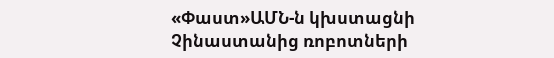«Փաստ»ԱՄՆ-ն կխստացնի Չինաստանից ռոբոտների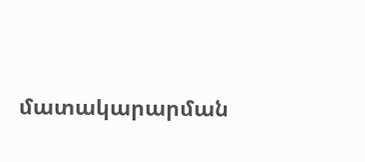մատակարարման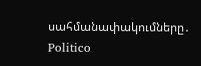սահմանափակումները․ Politico